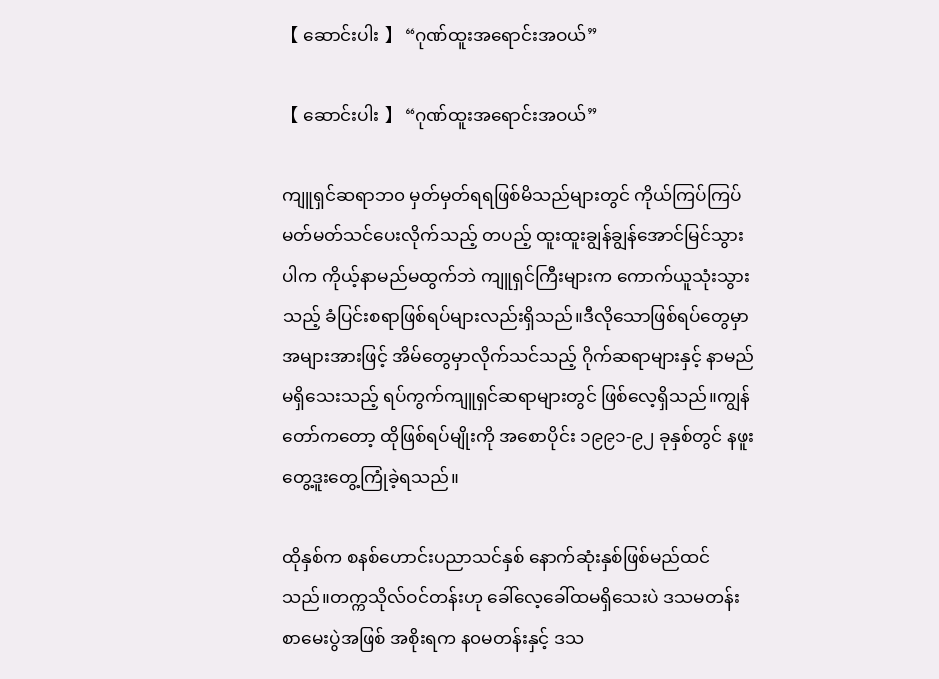【 ဆောင်းပါး 】 “ဂုဏ်ထူးအရောင်းအဝယ်”

【 ဆောင်းပါး 】 “ဂုဏ်ထူးအရောင်းအဝယ်”

ကျူရှင်ဆရာဘ၀ မှတ်မှတ်ရရဖြစ်မိသည်များတွင် ကိုယ်ကြပ်ကြပ်မတ်မတ်သင်ပေးလိုက်သည့် တပည့် ထူးထူးချွန်ချွန်အောင်မြင်သွားပါက ကိုယ့်နာမည်မထွက်ဘဲ ကျူရှင်ကြီးများက ကောက်ယူသုံးသွားသည့် ခံပြင်းစရာဖြစ်ရပ်များလည်းရှိသည်။ဒီလိုသောဖြစ်ရပ်တွေမှာ အများအားဖြင့် အိမ်တွေမှာလိုက်သင်သည့် ဂိုက်ဆရာများနှင့် နာမည်မရှိသေးသည့် ရပ်ကွက်ကျူရှင်ဆရာများတွင် ဖြစ်လေ့ရှိသည်။ကျွန်တော်ကတော့ ထိုဖြစ်ရပ်မျိုးကို အစောပိုင်း ၁၉၉၁-၉၂ ခုနှစ်တွင် နဖူးတွေ့ဒူးတွေ့ကြုံခဲ့ရသည်။

ထိုနှစ်က စနစ်ဟောင်းပညာသင်နှစ် နောက်ဆုံးနှစ်ဖြစ်မည်ထင်သည်။တက္ကသိုလ်ဝင်တန်းဟု ခေါ်လေ့ခေါ်ထမရှိသေးပဲ ဒသမတန်းစာမေးပွဲအဖြစ် အစိုးရက န၀မတန်းနှင့် ဒသ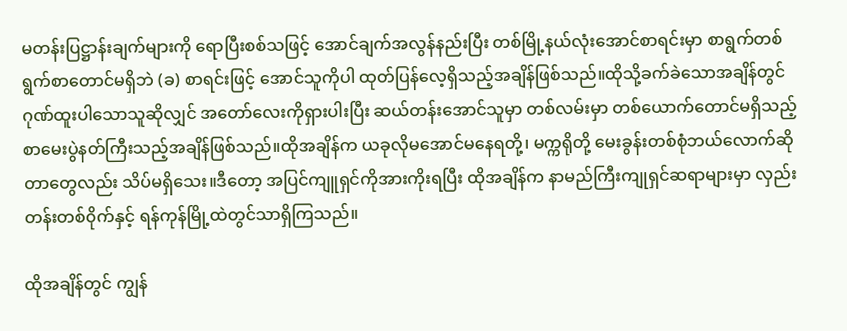မတန်းပြဋ္ဌာန်းချက်များကို ရောပြီးစစ်သဖြင့် အောင်ချက်အလွန်နည်းပြီး တစ်မြို့နယ်လုံးအောင်စာရင်းမှာ စာရွက်တစ်ရွက်စာတောင်မရှိဘဲ (ခ) စာရင်းဖြင့် အောင်သူကိုပါ ထုတ်ပြန်လေ့ရှိသည့်အချိန်ဖြစ်သည်။ထိုသို့ခက်ခဲသောအချိန်တွင် ဂုဏ်ထူးပါသောသူဆိုလျှင် အတော်လေးကိုရှားပါးပြီး ဆယ်တန်းအောင်သူမှာ တစ်လမ်းမှာ တစ်ယောက်တောင်မရှိသည့် စာမေးပွဲနတ်ကြီးသည့်အချိန်ဖြစ်သည်။ထိုအချိန်က ယခုလိုမအောင်မနေရတို့၊ မက္ကရိုတို့ မေးခွန်းတစ်စုံဘယ်လောက်ဆိုတာတွေလည်း သိပ်မရှိသေး။ဒီတော့ အပြင်ကျူရှင်ကိုအားကိုးရပြီး ထိုအချိန်က နာမည်ကြီးကျုရှင်ဆရာများမှာ လှည်းတန်းတစ်၀ိုက်နှင့် ရန်ကုန်မြို့ထဲတွင်သာရှိကြသည်။

ထိုအချိန်တွင် ကျွန်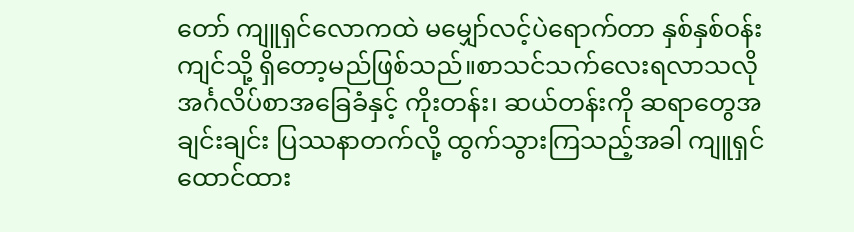တော် ကျူရှင်လောကထဲ မမျှော်လင့်ပဲရောက်တာ နှစ်နှစ်ဝန်းကျင်သို့ ရှိတော့မည်ဖြစ်သည်။စာသင်သက်လေးရလာသလို အင်္ဂလိပ်စာအခြေခံနှင့် ကိုးတန်း၊ ဆယ်တန်းကို ဆရာတွေအချင်းချင်း ပြဿနာတက်လို့ ထွက်သွားကြသည့်အခါ ကျူရှင်ထောင်ထား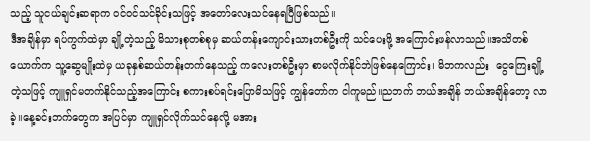သည့် သူငယ်ချင်းဆရာက ဝင်ဝင်သင်ခိုင်းသဖြင့် အတော်လေးသင်နေရပြီဖြစ်သည်။
ဒီအချိန်မှာ ရပ်ကွက်ထဲမှာ ချို့တဲ့သည့် မိသားစုတစ်စုမှ ဆယ်တန်းကျောင်းသားတစ်ဦးကို သင်ပေးဖို့ အကြောင်းဖန်လာသည်။အသိတစ်ယောက်က သူ့ဆွေမျိုးထဲမှ ယခုနှစ်ဆယ်တန်းတက်နေသည့် ကလေးတစ်ဦးမှာ စာမလိုက်နိုင်ဘဲဖြစ်နေကြောင်း၊ မိဘကလည်း  ငွေကြေးချို့တဲ့သဖြင့် ကျူရှင်မတက်နိုင်သည့်အကြောင်း စကားစပ်ရင်းပြောမိသဖြင့် ကျွန်တော်က ငါကူမည်။ညဘက် ဘယ်အချိန် ဘယ်အချိန်တော့ လာခဲ့။နေ့ခင်းဘက်တွေက အပြင်မှာ ကျူရှင်လိုက်သင်နေလို့ မအား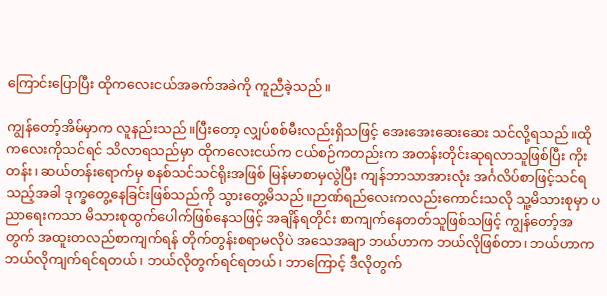ကြောင်းပြောပြီး ထိုကလေးငယ်အခက်အခဲကို ကူညီခဲ့သည်။

ကျွန်တော့်အိမ်မှာက လူနည်းသည်။ပြီးတော့ လျှပ်စစ်မီးလည်းရှိသဖြင့် အေးအေးဆေးဆေး သင်လို့ရသည်။ထိုကလေးကိုသင်ရင် သိလာရသည်မှာ ထိုကလေးငယ်က ငယ်စဉ်ကတည်းက အတန်းတိုင်းဆုရလာသူဖြစ်ပြီး ကိုးတန်း၊ ဆယ်တန်းရောက်မှ စနစ်သင်သင်ရိုးအဖြစ် မြန်မာစာမှလွဲပြီး ကျန်ဘာသာအားလုံး အင်္ဂလိပ်စာဖြင့်သင်ရသည့်အခါ ဒုက္ခတွေ့နေခြင်းဖြစ်သည်ကို သွားတွေ့မိသည်။ဉာဏ်ရည်လေးကလည်းကောင်းသလို သူ့မိသားစုမှာ ပညာရေးကသာ မိသားစုထွက်ပေါက်ဖြစ်နေသဖြင့် အချိန်ရတိုင်း စာကျက်နေတတ်သူဖြစ်သဖြင့် ကျွန်တော့်အတွက် အထူးတလည်စာကျက်ရန် တိုက်တွန်းစရာမလိုပဲ အသေအချာ ဘယ်ဟာက ဘယ်လိုဖြစ်တာ၊ ဘယ်ဟာက ဘယ်လိုကျက်ရင်ရတယ်၊ ဘယ်လိုတွက်ရင်ရတယ်၊ ဘာကြောင့် ဒီလိုတွက်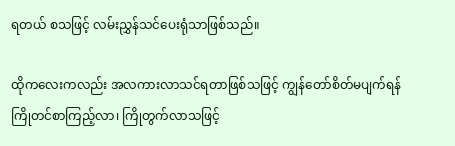ရတယ် စသဖြင့် လမ်းညွှန်သင်ပေးရုံသာဖြစ်သည်။

ထိုကလေးကလည်း အလကားလာသင်ရတာဖြစ်သဖြင့် ကျွန်တော်စိတ်မပျက်ရန် ကြိုတင်စာကြည့်လာ၊ ကြိုတွက်လာသဖြင့်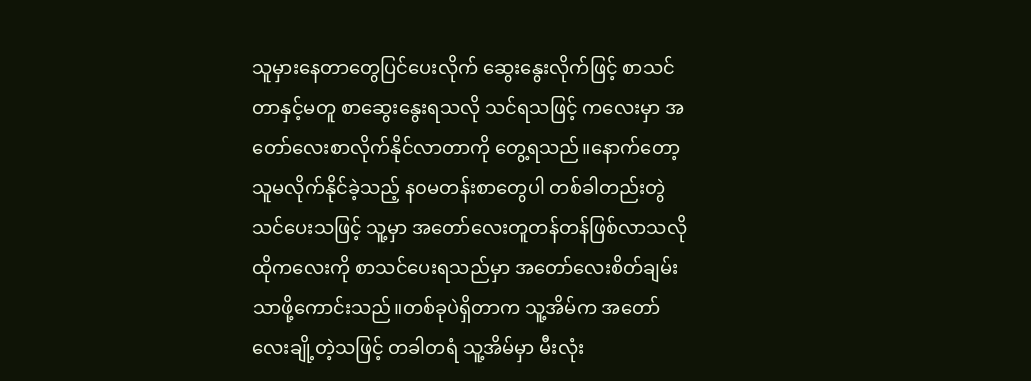သူမှားနေတာတွေပြင်ပေးလိုက် ဆွေးနွေးလိုက်ဖြင့် စာသင်တာနှင့်မတူ စာဆွေးနွေးရသလို သင်ရသဖြင့် ကလေးမှာ အတော်လေးစာလိုက်နိုင်လာတာကို တွေ့ရသည်။နောက်တော့ သူမလိုက်နိုင်ခဲ့သည့် န၀မတန်းစာတွေပါ တစ်ခါတည်းတွဲသင်ပေးသဖြင့် သူ့မှာ အတော်လေးတူတန်တန်ဖြစ်လာသလို ထိုကလေးကို စာသင်ပေးရသည်မှာ အတော်လေးစိတ်ချမ်းသာဖို့ကောင်းသည်။တစ်ခုပဲရှိတာက သူ့အိမ်က အတော်လေးချို့တဲ့သဖြင့် တခါတရံ သူ့အိမ်မှာ မီးလုံး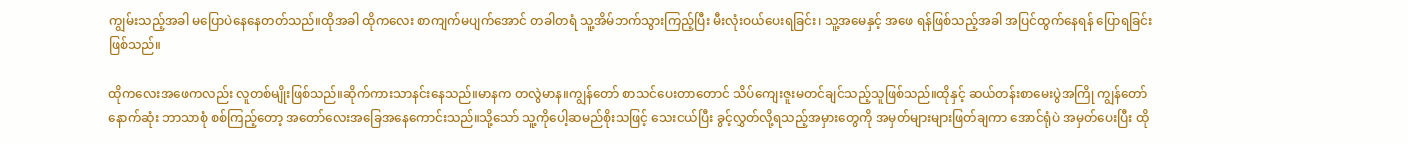ကျွမ်းသည့်အခါ မပြောပဲနေနေတတ်သည်။ထိုအခါ ထိုကလေး စာကျက်မပျက်အောင် တခါတရံ သူ့အိမ်ဘက်သွားကြည့်ပြီး မီးလုံးဝယ်ပေးရခြင်း၊ သူ့အမေနှင့် အဖေ ရန်ဖြစ်သည့်အခါ အပြင်ထွက်နေရန် ပြောရခြင်းဖြစ်သည်။

ထိုကလေးအဖေကလည်း လူတစ်မျိုးဖြစ်သည်။ဆိုက်ကားသာနင်းနေသည်။မာနက တလွဲမာန။ကျွန်တော် စာသင်ပေးတာတောင် သိပ်ကျေးဇူးမတင်ချင်သည့်သူဖြစ်သည်။ထိုနှင့် ဆယ်တန်းစာမေးပွဲအကြို ကျွန်တော် နောက်ဆုံး ဘာသာစုံ စစ်ကြည့်တော့ အတော်လေးအခြေအနေကောင်းသည်။သို့သော် သူ့ကိုပေါ့ဆမည်စိုးသဖြင့် သေးငယ်ပြီး ခွင့်လွှတ်လို့ရသည့်အမှားတွေကို အမှတ်များများဖြတ်ချကာ အောင်ရုံပဲ အမှတ်ပေးပြီး ထို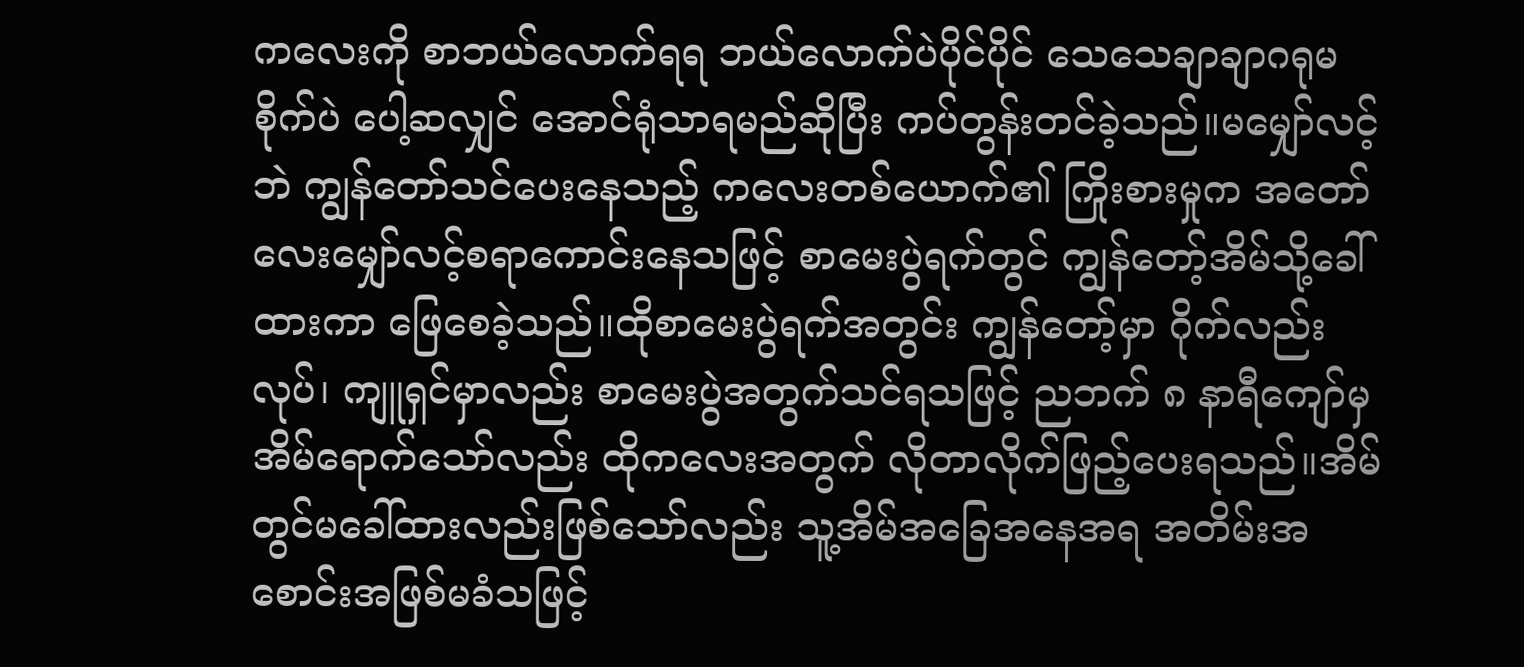ကလေးကို စာဘယ်လောက်ရရ ဘယ်လောက်ပဲပိုင်ပိုင် သေသေချာချာဂရုမစိုက်ပဲ ပေါ့ဆလျှင် အောင်ရုံသာရမည်ဆိုပြီး ကပ်တွန်းတင်ခဲ့သည်။မမျှော်လင့်ဘဲ ကျွန်တော်သင်ပေးနေသည့် ကလေးတစ်ယောက်၏ ကြိုးစားမှုက အတော်လေးမျှော်လင့်စရာကောင်းနေသဖြင့် စာမေးပွဲရက်တွင် ကျွန်တော့်အိမ်သို့ခေါ်ထားကာ ဖြေစေခဲ့သည်။ထိုစာမေးပွဲရက်အတွင်း ကျွန်တော့်မှာ ဂိုက်လည်းလုပ်၊ ကျူရှင်မှာလည်း စာမေးပွဲအတွက်သင်ရသဖြင့် ညဘက် ၈ နာရီကျော်မှ အိမ်ရောက်သော်လည်း ထိုကလေးအတွက် လိုတာလိုက်ဖြည့်ပေးရသည်။အိမ်တွင်မခေါ်ထားလည်းဖြစ်သော်လည်း သူ့အိမ်အခြေအနေအရ အတိမ်းအစောင်းအဖြစ်မခံသဖြင့်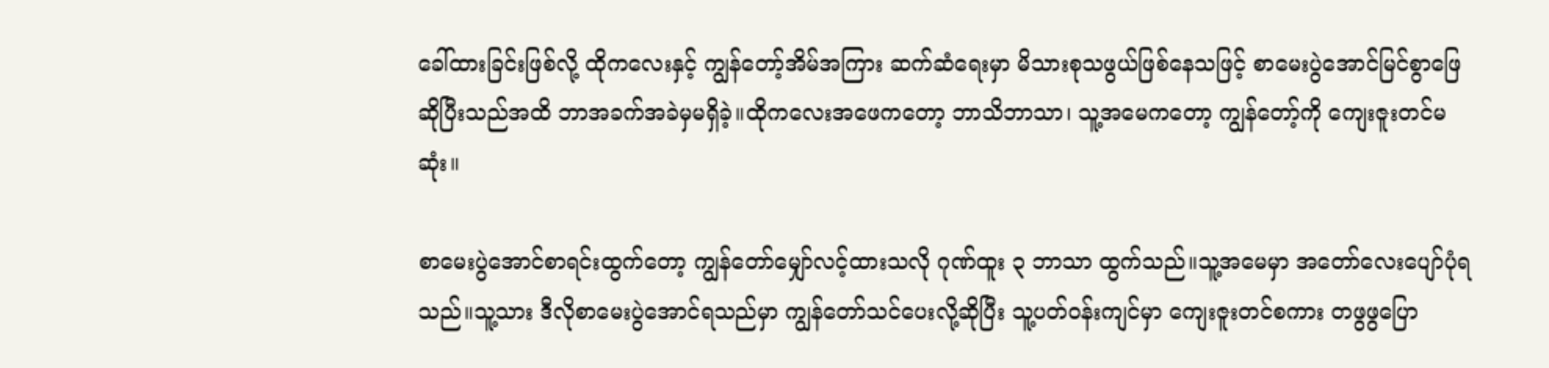ခေါ်ထားခြင်းဖြစ်လို့ ထိုကလေးနှင့် ကျွန်တော့်အိမ်အကြား ဆက်ဆံရေးမှာ မိသားစုသဖွယ်ဖြစ်နေသဖြင့် စာမေးပွဲအောင်မြင်စွာဖြေဆိုပြီးသည်အထိ ဘာအခက်အခဲမှမရှိခဲ့။ထိုကလေးအဖေကတော့ ဘာသိဘာသာ၊ သူ့အမေကတော့ ကျွန်တော့်ကို ကျေးဇူးတင်မဆုံး။

စာမေးပွဲအောင်စာရင်းထွက်တော့ ကျွန်တော်မျှော်လင့်ထားသလို ဂုဏ်ထူး ၃ ဘာသာ ထွက်သည်။သူ့အမေမှာ အတော်လေးပျော်ပုံရသည်။သူ့သား ဒီလိုစာမေးပွဲအောင်ရသည်မှာ ကျွန်တော်သင်ပေးလို့ဆိုပြီး သူ့ပတ်ဝန်းကျင်မှာ ကျေးဇူးတင်စကား တဖွဖွပြော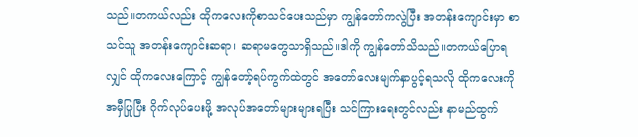သည်။တကယ်လည်း ထိုကလေးကိုစာသင်ပေးသည်မှာ ကျွန်တော်ကလွဲပြီး အတန်းကျောင်းမှာ စာသင်သူ အတန်းကျောင်းဆရာ၊ ဆရာမတွေသာရှိသည်။ဒါကို ကျွန်တော်သိသည်။တကယ်ပြောရလျှင် ထိုကလေးကြောင့် ကျွန်တော့်ရပ်ကွက်ထဲတွင် အတော်လေးမျက်နှာပွင့်ရသလို ထိုကလေးကိုအမှီပြုပြီး ဂိုက်လုပ်ပေးဖို့ အလုပ်အတော်များများရပြီး သင်ကြားရေးတွင်လည်း နာမည်ထွက်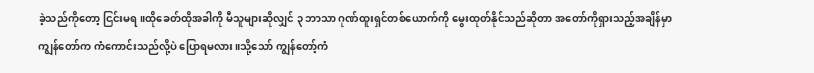ခဲ့သည်ကိုတော့ ငြင်းမရ။ထိုခေတ်ထိုအခါကို မီသူများဆိုလျှင် ၃ ဘာသာ ဂုဏ်ထူးရှင်တစ်ယောက်ကို မွေးထုတ်နိုင်သည်ဆိုတာ အတော်ကိုရှားသည့်အချိန်မှာ ကျွန်တော်က ကံကောင်းသည်လို့ပဲ ပြောရမလား။သို့သော် ကျွန်တော့်ကံ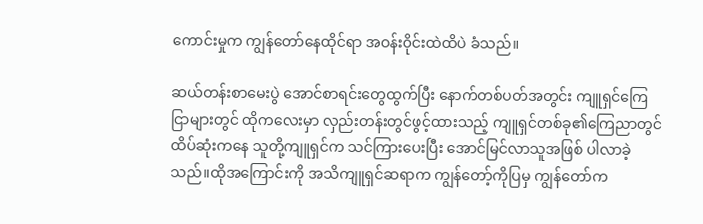ကောင်းမှုက ကျွန်တော်နေထိုင်ရာ အဝန်း၀ိုင်းထဲထိပဲ ခံသည်။

ဆယ်တန်းစာမေးပွဲ အောင်စာရင်းတွေထွက်ပြီး နောက်တစ်ပတ်အတွင်း ကျူရှင်ကြေငြာများတွင် ထိုကလေးမှာ လှည်းတန်းတွင်ဖွင့်ထားသည့် ကျူရှင်တစ်ခု၏ကြေညာတွင် ထိပ်ဆုံးကနေ သူတို့ကျူရှင်က သင်ကြားပေးပြီး အောင်မြင်လာသူအဖြစ် ပါလာခဲ့သည်။ထိုအကြောင်းကို အသိကျူရှင်ဆရာက ကျွန်တော့်ကိုပြမှ ကျွန်တော်က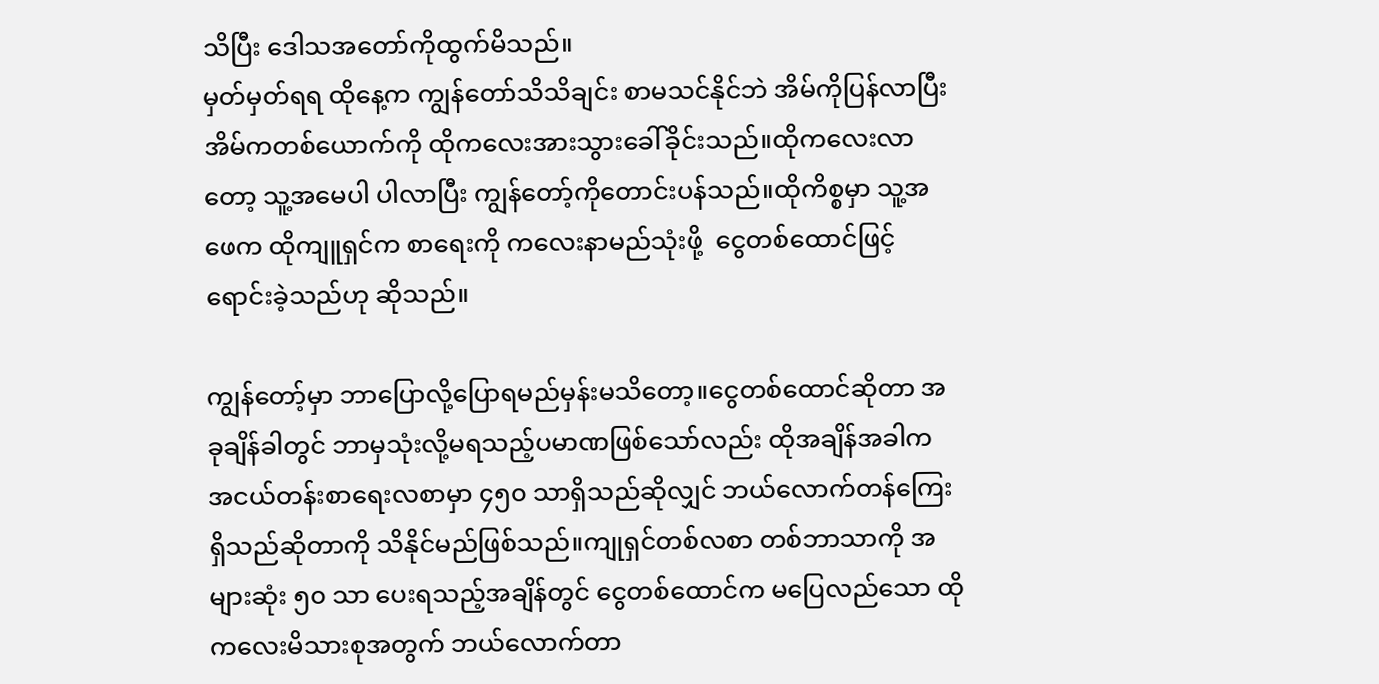သိပြီး ဒေါသအတော်ကိုထွက်မိသည်။
မှတ်မှတ်ရရ ထိုနေ့က ကျွန်တော်သိသိချင်း စာမသင်နိုင်ဘဲ အိမ်ကိုပြန်လာပြီး အိမ်ကတစ်ယောက်ကို ထိုကလေးအားသွားခေါ်ခိုင်းသည်။ထိုကလေးလာတော့ သူ့အမေပါ ပါလာပြီး ကျွန်တော့်ကိုတောင်းပန်သည်။ထိုကိစ္စမှာ သူ့အဖေက ထိုကျူရှင်က စာရေးကို ကလေးနာမည်သုံးဖို့  ငွေတစ်ထောင်ဖြင့်ရောင်းခဲ့သည်ဟု ဆိုသည်။

ကျွန်တော့်မှာ ဘာ‌ပြောလို့ပြောရမည်မှန်းမသိတော့။ငွေတစ်ထောင်ဆိုတာ အခုချိန်ခါတွင် ဘာမှသုံးလို့မရသည့်ပမာဏဖြစ်သော်လည်း ထိုအချိန်အခါက အငယ်တန်းစာရေးလစာမှာ ၄၅၀ သာရှိသည်ဆိုလျှင် ဘယ်လောက်တန်ကြေးရှိသည်ဆိုတာကို သိနိုင်မည်ဖြစ်သည်။ကျုရှင်တစ်လစာ တစ်ဘာသာကို အများဆုံး ၅၀ သာ ပေးရသည့်အချိန်တွင် ငွေတစ်ထောင်က မပြေလည်သော ထိုကလေးမိသားစုအတွက် ဘယ်လောက်တာ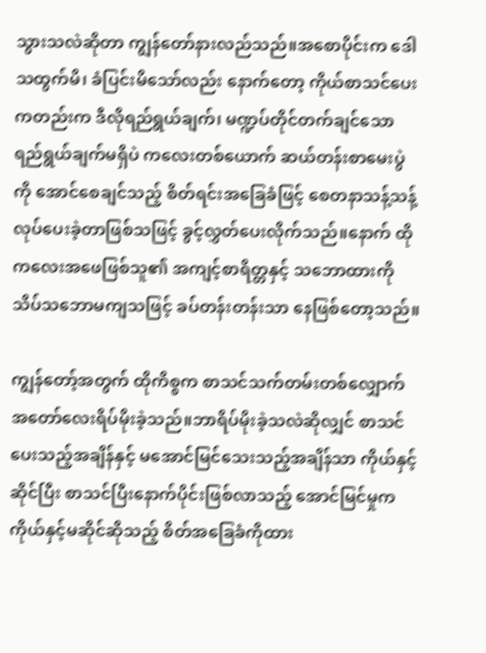သွားသလဲဆိုတာ ကျွန်တော်နားလည်သည်။အစောပိုင်းက ဒေါသထွက်မိ၊ ခံပြင်းမိသော်လည်း နောက်တော့ ကိုယ်စာသင်ပေးကတည်းက ဒီလိုရည်ရွယ်ချက်၊ မဏ္ဍပ်တိုင်တက်ချင်သော ရည်ရွယ်ချက်မရှိပဲ ကလေးတစ်ယောက် ဆယ်တန်းစာမေးပွဲကို အောင်စေချင်သည့် စိတ်ရင်းအခြေခံဖြင့် စေတနာသန့်သန့်လုပ်ပေးခဲ့တာဖြစ်သဖြင့် ခွင့်လွှတ်ပေးလိုက်သည်။နောက် ထိုကလေးအဖေဖြစ်သူ၏ အကျင့်စာရိတ္တနှင့် သဘောထားကို သိပ်သဘောမကျသဖြင့် ခပ်တန်းတန်းသာ နေဖြစ်တော့သည်။

ကျွန်တော့်အတွက် ထိုကိစ္စက စာသင်သက်တမ်းတစ်လျှောက် အတော်လေးရိပ်မိုးခဲ့သည်။ဘာရိပ်မိုးခဲ့သလဲဆိုလျှင် စာသင်ပေးသည့်အချိန်နှင့် မအောင်မြင်သေးသည့်အချိန်သာ ကိုယ်နှင့်ဆိုင်ပြီး စာသင်ပြီးနောက်ပိုင်းဖြစ်လာသည့် အောင်မြင်မှုက ကိုယ်နှင့်မဆိုင်ဆိုသည့် စိတ်အခြေခံကိုထား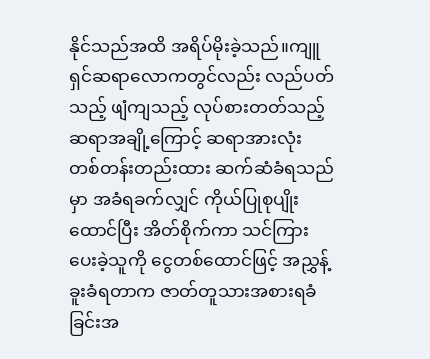နိုင်သည်အထိ အရိပ်မိုးခဲ့သည်။ကျူရှင်ဆရာလောကတွင်လည်း လည်ပတ်သည့် ဖျံကျသည့် လုပ်စားတတ်သည့် ဆရာအချို့ကြောင့် ဆရာအားလုံး တစ်တန်းတည်းထား ဆက်ဆံခံရသည်မှာ အခံရခက်လျှင် ကိုယ်ပြုစုပျိုးထောင်ပြီး အိတ်စိုက်ကာ သင်ကြားပေးခဲ့သူကို ငွေတစ်ထောင်ဖြင့် အညွှန့်ခူးခံရတာက ဇာတ်တူသားအစားရခံခြင်းအ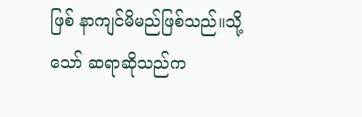ဖြစ် နာကျင်မိမည်ဖြစ်သည်။သို့သော် ဆရာဆိုသည်က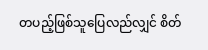တပည့်ဖြစ်သူပြေလည်လျှင် စိတ်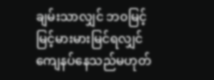ချမ်းသာလျှင် ဘ၀မြင့်မြင့်မားမားမြင်ရလျှင် ကျေနပ်နေသည်မဟုတ်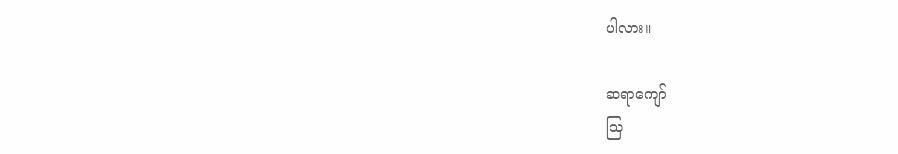ပါလား။

ဆရာကျော်
သြ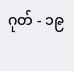ဂုတ် - ၁၉